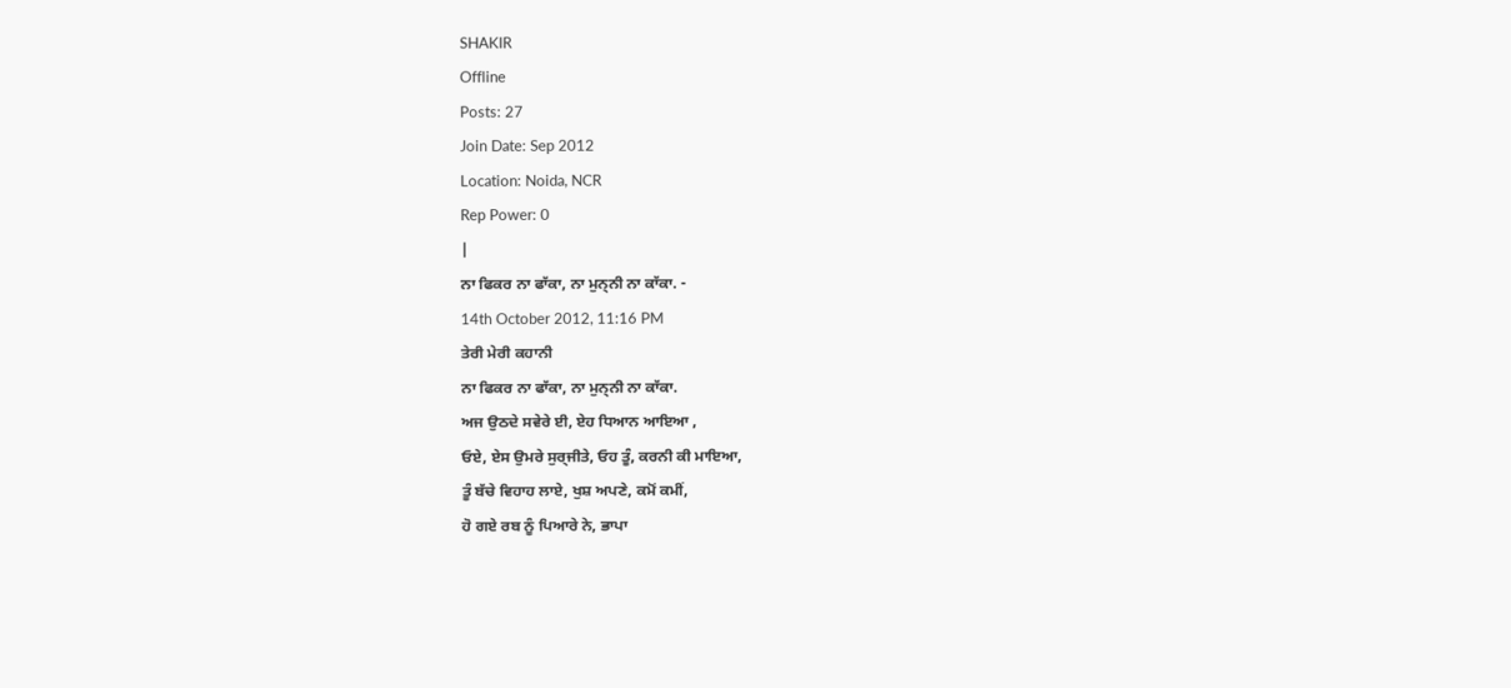SHAKIR
Offline
Posts: 27
Join Date: Sep 2012
Location: Noida, NCR
Rep Power: 0
|
ਨਾ ਫਿਕਰ ਨਾ ਫਾੱਕਾ, ਨਾ ਮੁਨ੍ਨੀ ਨਾ ਕਾੱਕਾ. -
14th October 2012, 11:16 PM
ਤੇਰੀ ਮੇਰੀ ਕਹਾਨੀ
ਨਾ ਫਿਕਰ ਨਾ ਫਾੱਕਾ, ਨਾ ਮੁਨ੍ਨੀ ਨਾ ਕਾੱਕਾ.
ਅਜ ਉਠਦੇ ਸਵੇਰੇ ਈ, ਏਹ ਧਿਆਨ ਆਇਆ ,
ਓਏ, ਏਸ ਉਮਰੇ ਸੁਰ੍ਜੀਤੇ, ਓਹ ਤੂੰ, ਕਰਨੀ ਕੀ ਮਾਇਆ,
ਤੂੰ ਬੱਚੇ ਵਿਹਾਹ ਲਾਏ, ਖੁਸ਼ ਅਪਣੇ, ਕਮੋਂ ਕਮੀਂ,
ਹੋ ਗਏ ਰਬ ਨੂੰ ਪਿਆਰੇ ਨੇ, ਭਾਪਾ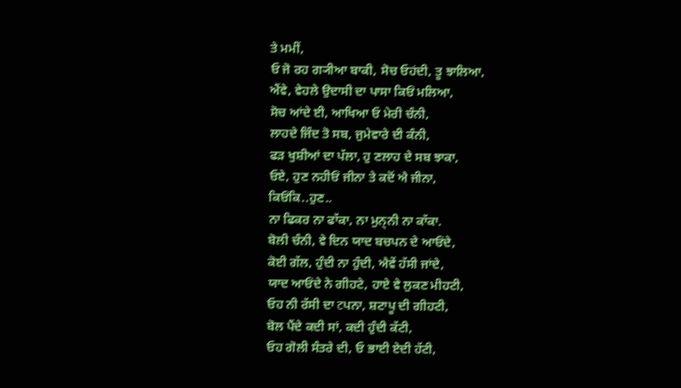ਤੇ ਮਮੀਂ,
ਓ ਜੋ ਰਹ ਗ੍ਯੀਆ ਬਾਕੀ, ਸੋਚ ਓਹਂਦੀ, ਤੂ ਝਾਲਿਆ,
ਐਂਵੇ, ਵੇਹਲੇ ਉਦਾਸੀ ਦਾ ਪਾਸਾ ਕਿਓਂ ਮਲਿਆ,
ਸੋਚ ਆਂਦੇ ਈ, ਆਖਿਆ ਓ ਮੇਰੀ ਚੰਨੀ,
ਲਾਹਦੇ ਜਿੰਦ ਤੋ ਸਬ, ਜੁਮੇਵਾਰੇ ਦੀ ਕੰਨੀ,
ਫੜ ਖੁਸ਼ੀਆਂ ਦਾ ਪੱਲਾ, ਹੁ ਣਲਾਹ ਦੇ ਸਬ ਝਾਕਾ,
ਓਏ, ਹੁਣ ਨਹੀਓਂ ਜੀਨਾ ਤੇ ਕਦੋਂ ਐ ਜੀਨਾ,
ਕਿਓਂਕਿ..ਹੁਣ..
ਨਾ ਫਿਕਰ ਨਾ ਫਾੱਕਾ, ਨਾ ਮੁਨ੍ਨੀ ਨਾ ਕਾੱਕਾ.
ਬੋਲੀ ਚੰਨੀ, ਵੇ ਦਿਨ ਯਾਦ ਬਚਪਨ ਦੇ ਆਓਂਦੇ,
ਕੋਈ ਗੱਲ, ਹੁੰਦੀ ਨਾ ਹੁੰਦੀ, ਐਵੇਂ ਹੱਸੀ ਜਾਂਦੇ,
ਯਾਦ ਆਓਂਦੇ ਨੇ ਗੀਹਟੇ, ਹਾਏ ਵੇ ਲੁਕਣ ਮੀਹਟੀ,
ਓਹ ਨੀ ਰੱਸੀ ਦਾ टਪਨਾ, ਸ਼ਟਾਪੂ ਦੀ ਗੀਹਟੀ,
ਬੋਲ ਪੈਂਦੇ ਕਦੀ ਸਾਂ, ਕਦੀ ਹੁੰਦੀ ਕੱਟੀ,
ਓਹ ਗੋਲੀ ਸੰਤਰੇ ਦੀ, ਓ ਭਾਈ ਏਦੀ ਹੱਟੀ,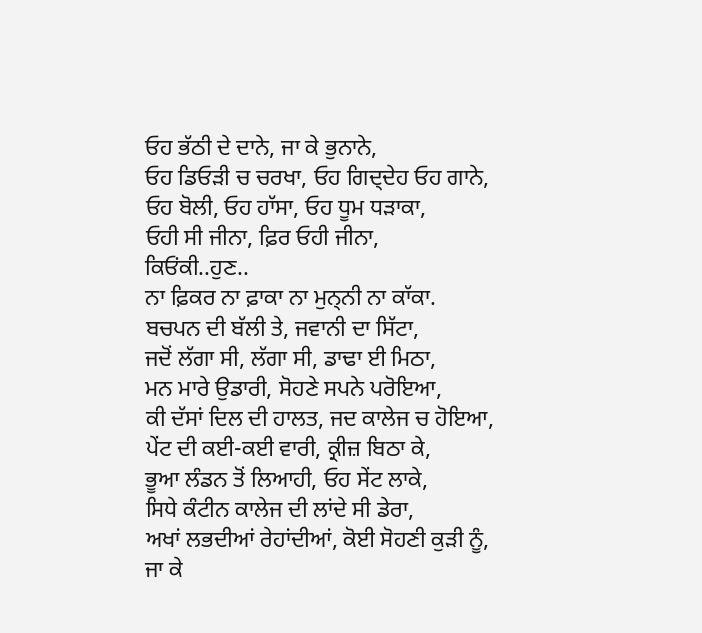ਓਹ ਭੱਠੀ ਦੇ ਦਾਨੇ, ਜਾ ਕੇ ਭੁਨਾਨੇ,
ਓਹ ਡਿਓੜੀ ਚ ਚਰਖਾ, ਓਹ ਗਿਦ੍ਦੇਹ ਓਹ ਗਾਨੇ,
ਓਹ ਬੋਲੀ, ਓਹ ਹਾੱਸਾ, ਓਹ ਧੂਮ ਧੜਾਕਾ,
ਓਹੀ ਸੀ ਜੀਨਾ, ਫ਼ਿਰ ਓਹੀ ਜੀਨਾ,
ਕਿਓਂਕੀ..ਹੁਣ..
ਨਾ ਫ਼ਿਕਰ ਨਾ ਫ਼ਾਕਾ ਨਾ ਮੁਨ੍ਨੀ ਨਾ ਕਾੱਕਾ.
ਬਚਪਨ ਦੀ ਬੱਲੀ ਤੇ, ਜਵਾਨੀ ਦਾ ਸਿੱਟਾ,
ਜਦੋਂ ਲੱਗਾ ਸੀ, ਲੱਗਾ ਸੀ, ਡਾਢਾ ਈ ਮਿਠਾ,
ਮਨ ਮਾਰੇ ਉਡਾਰੀ, ਸੋਹਣੇ ਸਪਨੇ ਪਰੋਇਆ,
ਕੀ ਦੱਸਾਂ ਦਿਲ ਦੀ ਹਾਲਤ, ਜਦ ਕਾਲੇਜ ਚ ਹੋਇਆ,
ਪੇਂਟ ਦੀ ਕਈ-ਕਈ ਵਾਰੀ, ਕ੍ਰੀਜ਼ ਬਿਠਾ ਕੇ,
ਭੂਆ ਲੰਡਨ ਤੋਂ ਲਿਆਹੀ, ਓਹ ਸੇਂਟ ਲਾਕੇ,
ਸਿਧੇ ਕੰਟੀਨ ਕਾਲੇਜ ਦੀ ਲਾਂਦੇ ਸੀ ਡੇਰਾ,
ਅਖਾਂ ਲਭਦੀਆਂ ਰੇਹਾਂਦੀਆਂ, ਕੋਈ ਸੋਹਣੀ ਕੁੜੀ ਨੂੰ,
ਜਾ ਕੇ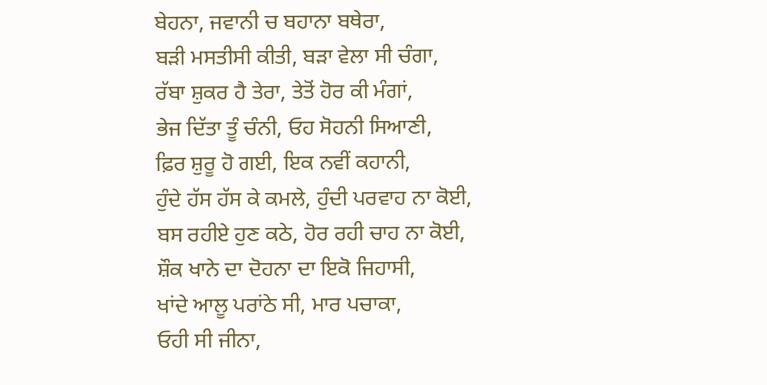ਬੇਹਨਾ, ਜਵਾਨੀ ਚ ਬਹਾਨਾ ਬਥੇਰਾ,
ਬੜੀ ਮਸਤੀਸੀ ਕੀਤੀ, ਬੜਾ ਵੇਲਾ ਸੀ ਚੰਗਾ,
ਰੱਬਾ ਸ਼ੁਕਰ ਹੈ ਤੇਰਾ, ਤੇਤੋਂ ਹੋਰ ਕੀ ਮੰਗਾਂ,
ਭੇਜ ਦਿੱਤਾ ਤੂੰ ਚੰਨੀ, ਓਹ ਸੋਹਨੀ ਸਿਆਣੀ,
ਫ਼ਿਰ ਸ਼ੁਰੂ ਹੋ ਗਈ, ਇਕ ਨਵੀਂ ਕਹਾਨੀ,
ਹੁੰਦੇ ਹੱਸ ਹੱਸ ਕੇ ਕਮਲੇ, ਹੁੰਦੀ ਪਰਵਾਹ ਨਾ ਕੋਈ,
ਬਸ ਰਹੀਏ ਹੁਣ ਕਠੇ, ਹੋਰ ਰਹੀ ਚਾਹ ਨਾ ਕੋਈ,
ਸ਼ੌਕ ਖਾਨੇ ਦਾ ਦੋਹਨਾ ਦਾ ਇਕੋ ਜਿਹਾਸੀ,
ਖਾਂਦੇ ਆਲੂ ਪਰਾਂਠੇ ਸੀ, ਮਾਰ ਪਚਾਕਾ,
ਓਹੀ ਸੀ ਜੀਨਾ,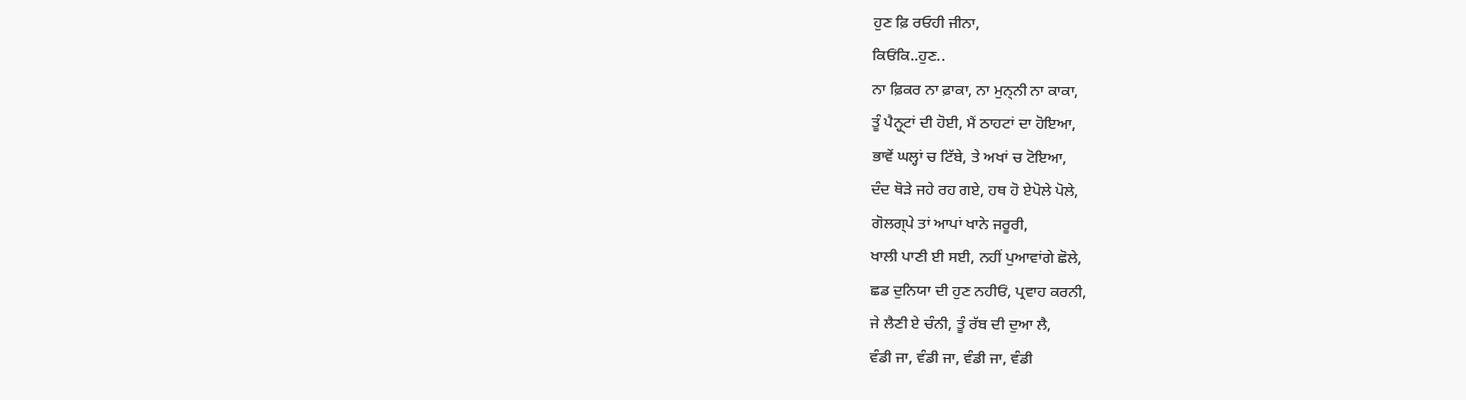ਹੁਣ ਫ਼ਿ ਰਓਹੀ ਜੀਨਾ,
ਕਿਓਂਕਿ..ਹੁਣ..
ਨਾ ਫ਼ਿਕਰ ਨਾ ਫ਼ਾਕਾ, ਨਾ ਮੁਨ੍ਨੀ ਨਾ ਕਾਕਾ,
ਤੂੰ ਪੈਨ੍ਹ੍ਟਾਂ ਦੀ ਹੋਈ, ਮੈਂ ਠਾਹਟਾਂ ਦਾ ਹੋਇਆ,
ਭਾਵੇਂ ਘਲ੍ਹਾਂ ਚ ਟਿੱਬੇ, ਤੇ ਅਖਾਂ ਚ ਟੋਇਆ,
ਦੰਦ ਥੋੜੇ ਜਹੇ ਰਹ ਗਏ, ਹਥ ਹੋ ਏਪੋਲੇ ਪੋਲੇ,
ਗੋਲਗ੍ਪੇ ਤਾਂ ਆਪਾਂ ਖਾਨੇ ਜਰੂਰੀ,
ਖਾਲੀ ਪਾਣੀ ਈ ਸਈ, ਨਹੀਂ ਪੁਆਵਾਂਗੇ ਛੋਲੇ,
ਛਡ ਦੁਨਿਯਾ ਦੀ ਹੁਣ ਨਹੀਓਂ, ਪ੍ਰਵਾਹ ਕਰਨੀ,
ਜੇ ਲੈਣੀ ਏ ਚੰਨੀ, ਤੂੰ ਰੱਬ ਦੀ ਦੁਆ ਲੈ,
ਵੰਡੀ ਜਾ, ਵੰਡੀ ਜਾ, ਵੰਡੀ ਜਾ, ਵੰਡੀ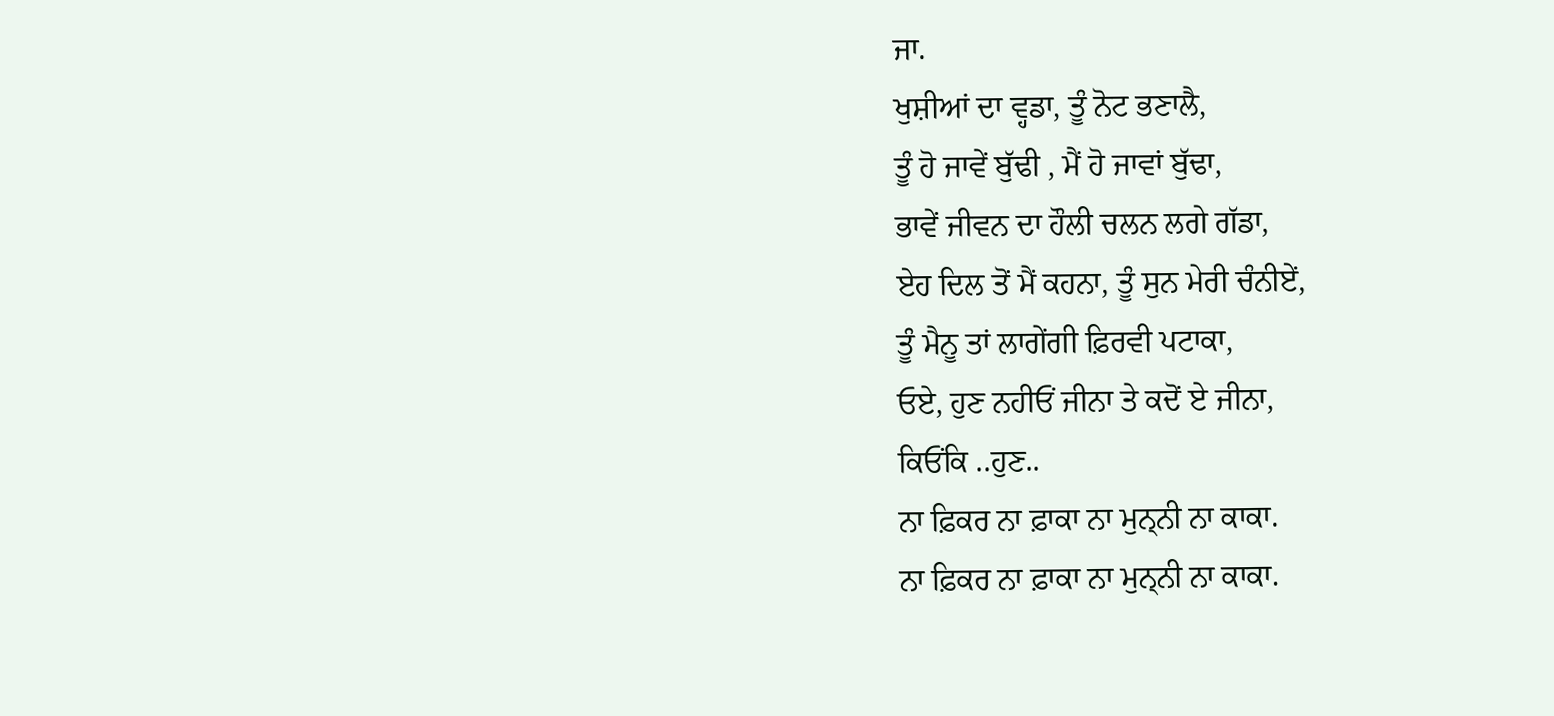ਜਾ.
ਖੁਸ਼ੀਆਂ ਦਾ ਵ੍ਹਡਾ, ਤੂੰ ਨੋਟ ਭਣਾਲੈ,
ਤੂੰ ਹੋ ਜਾਵੇਂ ਬੁੱਢੀ , ਮੈਂ ਹੋ ਜਾਵਾਂ ਬੁੱਢਾ,
ਭਾਵੇਂ ਜੀਵਨ ਦਾ ਹੌਲੀ ਚਲਨ ਲਗੇ ਗੱਡਾ,
ਏਹ ਦਿਲ ਤੋਂ ਮੈਂ ਕਹਨਾ, ਤੂੰ ਸੁਨ ਮੇਰੀ ਚੰਨੀਏਂ,
ਤੂੰ ਮੈਨੂ ਤਾਂ ਲਾਗੇਂਗੀ ਫ਼ਿਰਵੀ ਪਟਾਕਾ,
ਓਏ, ਹੁਣ ਨਹੀਓਂ ਜੀਨਾ ਤੇ ਕਦੋਂ ਏ ਜੀਨਾ,
ਕਿਓਂਕਿ ..ਹੁਣ..
ਨਾ ਫ਼ਿਕਰ ਨਾ ਫ਼ਾਕਾ ਨਾ ਮੁਨ੍ਨੀ ਨਾ ਕਾਕਾ.
ਨਾ ਫ਼ਿਕਰ ਨਾ ਫ਼ਾਕਾ ਨਾ ਮੁਨ੍ਨੀ ਨਾ ਕਾਕਾ.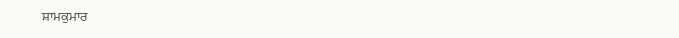ਸ਼ਾਮਕੁਮਾਰ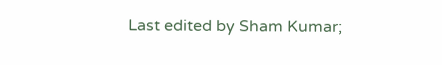Last edited by Sham Kumar;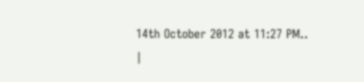14th October 2012 at 11:27 PM..
|